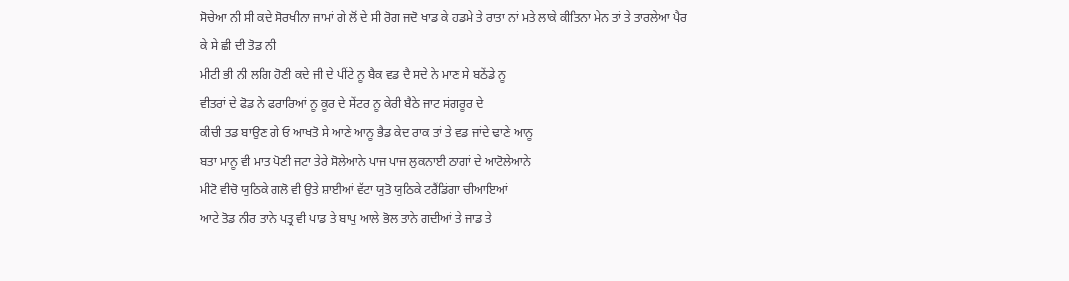ਸੋਚੇਆ ਨੀ ਸੀ ਕਦੇ ਸੋਰਖੀਨਾ ਜਾਮਾਂ ਗੇ ਲੋਂ ਦੇ ਸੀ ਰੋਗ ਜਦੋ ਖਾਡ ਕੇ ਹਡਮੇ ਤੇ ਰਾਤਾ ਨਾਂ ਮਤੇ ਲਾਕੇ ਕੀਤਿਨਾ ਮੇਨ ਤਾਂ ਤੇ ਤਾਰਲੇਆ ਪੈਰ
ਕੇ ਸੇ ਛੀ ਦੀ ਤੋਡ ਨੀ
ਮੀਟੀ ਭੀ ਨੀ ਲਗਿ ਹੋਣੀ ਕਦੇ ਜੀ ਦੇ ਪੀਂਟੇ ਨੂ ਬੈਕ ਵਡ ਦੈ ਸਦੇ ਨੇ ਮਾਣ ਸੇ ਬਠੇਂਡੇ ਨੂ
ਵੀਤਰਾਂ ਦੇ ਫੋਡ ਨੇ ਫਰਾਰਿਆਂ ਨੂ ਕੂਰ ਦੇ ਸੇਂਟਰ ਨੂ ਕੇਰੀ ਬੈਠੇ ਜਾਟ ਸਂਗਰੂਰ ਦੇ
ਕੀਚੀ ਤਡ ਬਾਉਣ ਗੇ ਓ ਆਖਤੋ ਸੇ ਆਣੇ ਆਨੂ ਭੈਡ ਕੇਦ ਰਾਕ ਤਾਂ ਤੇ ਵਡ ਜਾਂਦੇ ਢਾਣੇ ਆਨੂ
ਬਤਾ ਮਾਨੂ ਵੀ ਮਾਤ ਪੋਣੀ ਜਟਾ ਤੇਰੇ ਸੋਲੇਆਨੇ ਪਾਜ ਪਾਜ ਲੁਕਨਾਈ ਠਾਗਾਂ ਦੇ ਆਟੋਲੇਆਨੇ
ਮੀਟੋ ਵੀਚੋ ਯੁਠਿਕੇ ਗਲੋ ਵੀ ਉਤੇ ਸ਼ਾਈਆਂ ਵੱਟਾ ਯੁਤੋ ਯੁਠਿਕੇ ਟਰੈਂਡਿਂਗਾ ਚੀਆਇਆਂ
ਆਟੇ ਤੋਡ ਨੀਰ ਤਾਨੇ ਪਤ੍ਰ ਵੀ ਪਾਡ ਤੇ ਬਾਪੁ ਆਲੇ ਭੋਲ ਤਾਨੇ ਗਦੀਆਂ ਤੇ ਜਾਡ ਤੇ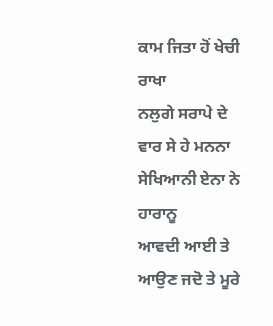ਕਾਮ ਜਿਤਾ ਹੋਂ ਖੇਚੀ ਰਾਖਾ
ਨਲੁਗੇ ਸਰਾਪੇ ਦੇ ਵਾਰ ਸੇ ਹੇ ਮਨਨਾ ਸੇਖਿਆਨੀ ਏਨਾ ਨੇ ਹਾਰਾਨੂ
ਆਵਦੀ ਆਈ ਤੇ ਆਉਣ ਜਦੋ ਤੇ ਮੂਰੇ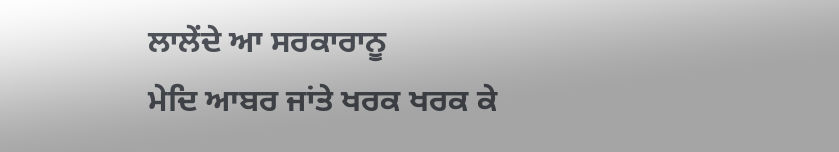ਲਾਲੇਂਦੇ ਆ ਸਰਕਾਰਾਨੂ
ਮੇਦਿ ਆਬਰ ਜਾਂਤੇ ਖਰਕ ਖਰਕ ਕੇ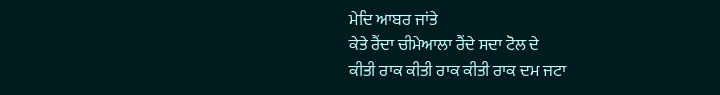ਮੇਦਿ ਆਬਰ ਜਾਂਤੇ
ਕੇਤੇ ਰੈਂਦਾ ਚੀਮੇਆਲਾ ਰੈਂਦੇ ਸਦਾ ਟੋਲ ਦੇ
ਕੀਤੀ ਰਾਕ ਕੀਤੀ ਰਾਕ ਕੀਤੀ ਰਾਕ ਦਮ ਜਟਾ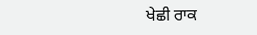ਖੇਛੀ ਰਾਕ